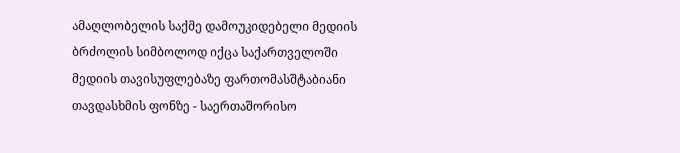ამაღლობელის საქმე დამოუკიდებელი მედიის ბრძოლის სიმბოლოდ იქცა საქართველოში მედიის თავისუფლებაზე ფართომასშტაბიანი თავდასხმის ფონზე - საერთაშორისო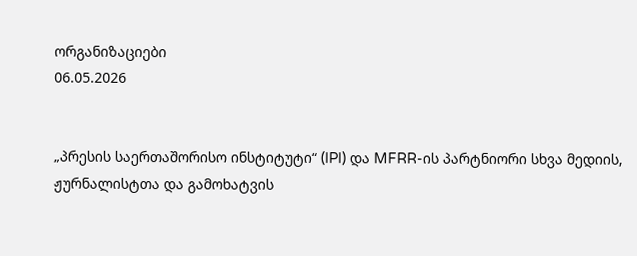ორგანიზაციები
06.05.2026


„პრესის საერთაშორისო ინსტიტუტი“ (IPI) და MFRR-ის პარტნიორი სხვა მედიის, ჟურნალისტთა და გამოხატვის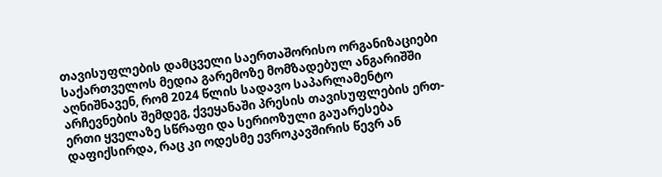თავისუფლების დამცველი საერთაშორისო ორგანიზაციები საქართველოს მედია გარემოზე მომზადებულ ანგარიშში აღნიშნავენ, რომ 2024 წლის სადავო საპარლამენტო არჩევნების შემდეგ, ქვეყანაში პრესის თავისუფლების ერთ-ერთი ყველაზე სწრაფი და სერიოზული გაუარესება დაფიქსირდა, რაც კი ოდესმე ევროკავშირის წევრ ან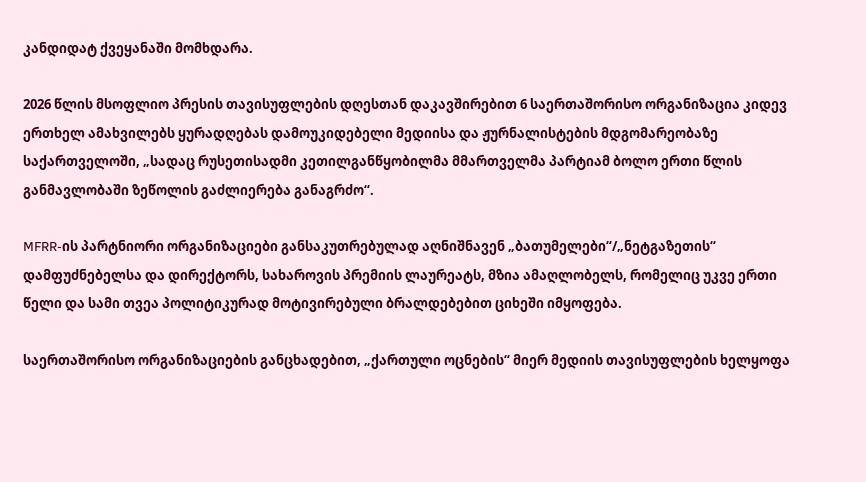კანდიდატ ქვეყანაში მომხდარა.

2026 წლის მსოფლიო პრესის თავისუფლების დღესთან დაკავშირებით 6 საერთაშორისო ორგანიზაცია კიდევ ერთხელ ამახვილებს ყურადღებას დამოუკიდებელი მედიისა და ჟურნალისტების მდგომარეობაზე საქართველოში, „სადაც რუსეთისადმი კეთილგანწყობილმა მმართველმა პარტიამ ბოლო ერთი წლის განმავლობაში ზეწოლის გაძლიერება განაგრძო“.

MFRR-ის პარტნიორი ორგანიზაციები განსაკუთრებულად აღნიშნავენ „ბათუმელები“/„ნეტგაზეთის“ დამფუძნებელსა და დირექტორს, სახაროვის პრემიის ლაურეატს, მზია ამაღლობელს, რომელიც უკვე ერთი წელი და სამი თვეა პოლიტიკურად მოტივირებული ბრალდებებით ციხეში იმყოფება.

საერთაშორისო ორგანიზაციების განცხადებით, „ქართული ოცნების“ მიერ მედიის თავისუფლების ხელყოფა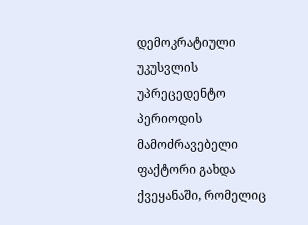დემოკრატიული უკუსვლის უპრეცედენტო პერიოდის მამოძრავებელი ფაქტორი გახდა ქვეყანაში, რომელიც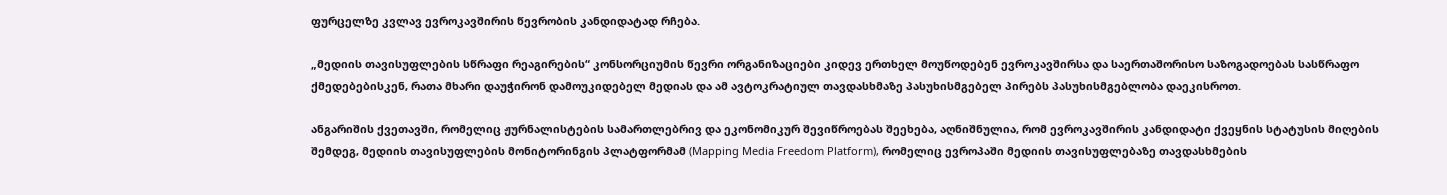ფურცელზე კვლავ ევროკავშირის წევრობის კანდიდატად რჩება.

„მედიის თავისუფლების სწრაფი რეაგირების“ კონსორციუმის წევრი ორგანიზაციები კიდევ ერთხელ მოუწოდებენ ევროკავშირსა და საერთაშორისო საზოგადოებას სასწრაფო ქმედებებისკენ, რათა მხარი დაუჭირონ დამოუკიდებელ მედიას და ამ ავტოკრატიულ თავდასხმაზე პასუხისმგებელ პირებს პასუხისმგებლობა დაეკისროთ.

ანგარიშის ქვეთავში, რომელიც ჟურნალისტების სამართლებრივ და ეკონომიკურ შევიწროებას შეეხება, აღნიშნულია, რომ ევროკავშირის კანდიდატი ქვეყნის სტატუსის მიღების შემდეგ, მედიის თავისუფლების მონიტორინგის პლატფორმამ (Mapping Media Freedom Platform), რომელიც ევროპაში მედიის თავისუფლებაზე თავდასხმების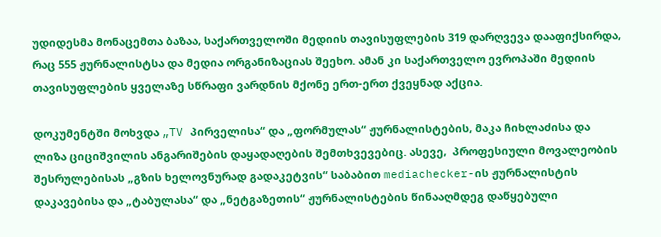უდიდესმა მონაცემთა ბაზაა, საქართველოში მედიის თავისუფლების 319 დარღვევა დააფიქსირდა, რაც 555 ჟურნალისტსა და მედია ორგანიზაციას შეეხო. ამან კი საქართველო ევროპაში მედიის თავისუფლების ყველაზე სწრაფი ვარდნის მქონე ერთ-ერთ ქვეყნად აქცია.

დოკუმენტში მოხვდა „TV პირველისა“ და „ფორმულას“ ჟურნალისტების, მაკა ჩიხლაძისა და ლიზა ციციშვილის ანგარიშების დაყადაღების შემთხვევებიც. ასევე,  პროფესიული მოვალეობის შესრულებისას „გზის ხელოვნურად გადაკეტვის“ საბაბით mediachecker-ის ჟურნალისტის დაკავებისა და „ტაბულასა“ და „ნეტგაზეთის“ ჟურნალისტების წინააღმდეგ დაწყებული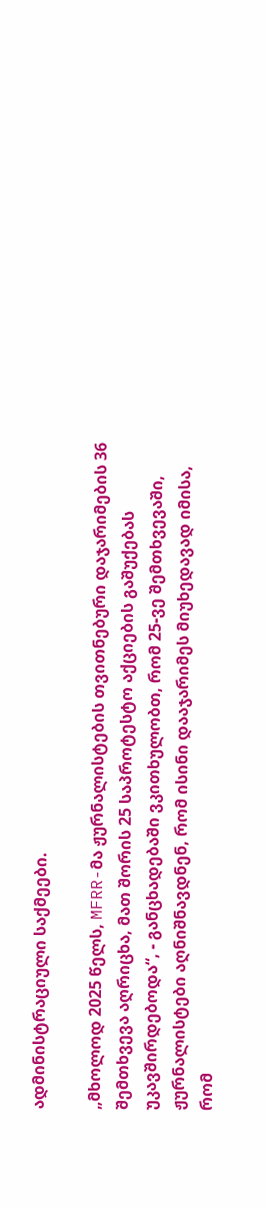ადმინისტრაციული საქმეები.

„მხოლოდ 2025 წელს, MFRR-მა ჟურნალისტების თვითნებური დაჯარიმების 36 შემთხვევა აღრიცხა, მათ შორის 25 საპროტესტო აქციების გაშუქებას უკავშირდებოდა“, - განცხადებაში ვკითხულობთ, რომ 25-ვე შემთხვევაში, ჟურნალისტები აღნიშნავდნენ, რომ ისინი დააჯარიმეს მიუხედავად იმისა, რომ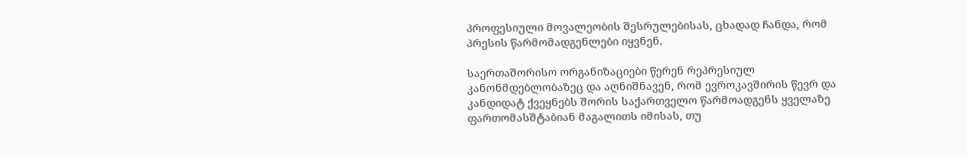პროფესიული მოვალეობის შესრულებისას, ცხადად ჩანდა, რომ პრესის წარმომადგენლები იყვნენ.

საერთაშორისო ორგანიზაციები წერენ რეპრესიულ კანონმდებლობაზეც და აღნიშნავენ, რომ ევროკავშირის წევრ და კანდიდატ ქვეყნებს შორის საქართველო წარმოადგენს ყველაზე ფართომასშტაბიან მაგალითს იმისას, თუ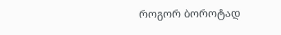როგორ ბოროტად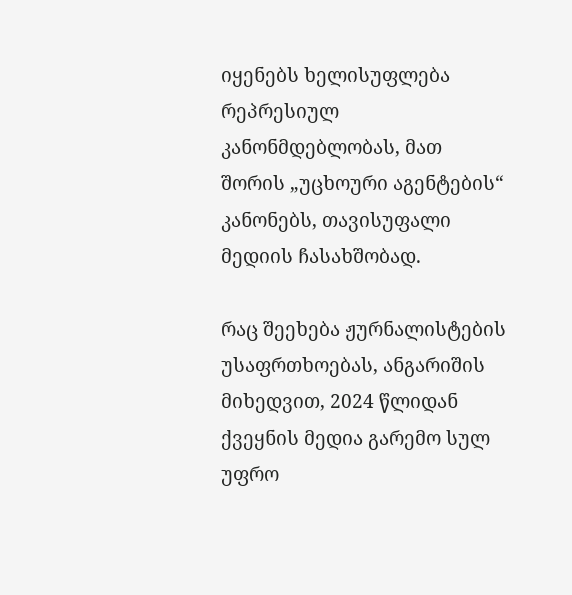იყენებს ხელისუფლება რეპრესიულ კანონმდებლობას, მათ შორის „უცხოური აგენტების“ კანონებს, თავისუფალი მედიის ჩასახშობად.

რაც შეეხება ჟურნალისტების უსაფრთხოებას, ანგარიშის მიხედვით, 2024 წლიდან ქვეყნის მედია გარემო სულ უფრო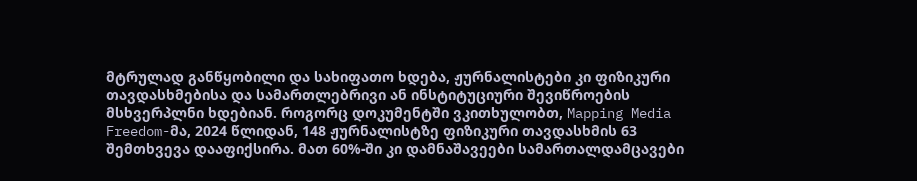მტრულად განწყობილი და სახიფათო ხდება, ჟურნალისტები კი ფიზიკური თავდასხმებისა და სამართლებრივი ან ინსტიტუციური შევიწროების მსხვერპლნი ხდებიან. როგორც დოკუმენტში ვკითხულობთ, Mapping Media Freedom-მა, 2024 წლიდან, 148 ჟურნალისტზე ფიზიკური თავდასხმის 63 შემთხვევა დააფიქსირა. მათ 60%-ში კი დამნაშავეები სამართალდამცავები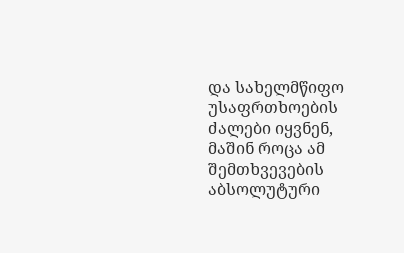და სახელმწიფო უსაფრთხოების ძალები იყვნენ, მაშინ როცა ამ შემთხვევების აბსოლუტური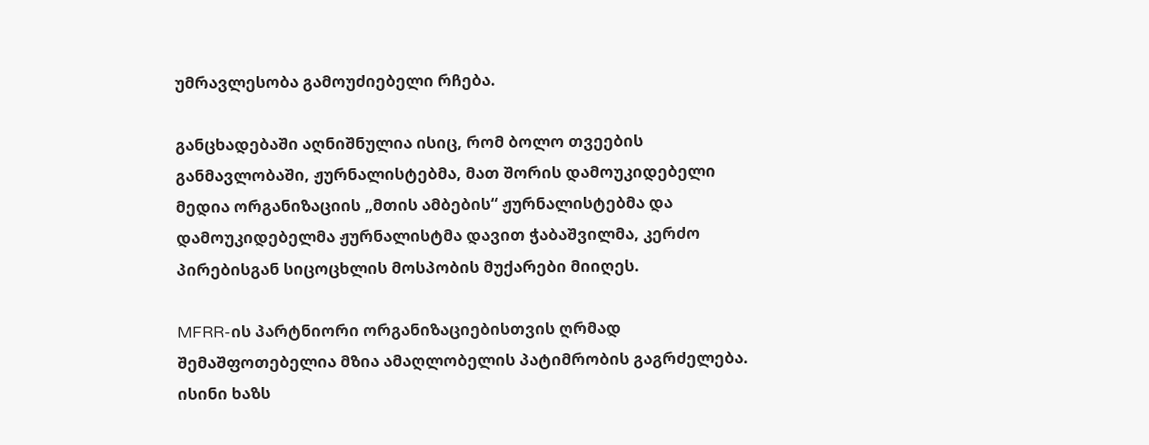უმრავლესობა გამოუძიებელი რჩება.

განცხადებაში აღნიშნულია ისიც, რომ ბოლო თვეების განმავლობაში, ჟურნალისტებმა, მათ შორის დამოუკიდებელი მედია ორგანიზაციის „მთის ამბების“ ჟურნალისტებმა და დამოუკიდებელმა ჟურნალისტმა დავით ჭაბაშვილმა, კერძო პირებისგან სიცოცხლის მოსპობის მუქარები მიიღეს.

MFRR-ის პარტნიორი ორგანიზაციებისთვის ღრმად შემაშფოთებელია მზია ამაღლობელის პატიმრობის გაგრძელება. ისინი ხაზს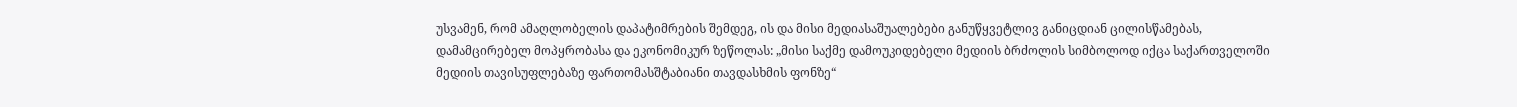უსვამენ, რომ ამაღლობელის დაპატიმრების შემდეგ, ის და მისი მედიასაშუალებები განუწყვეტლივ განიცდიან ცილისწამებას, დამამცირებელ მოპყრობასა და ეკონომიკურ ზეწოლას: „მისი საქმე დამოუკიდებელი მედიის ბრძოლის სიმბოლოდ იქცა საქართველოში მედიის თავისუფლებაზე ფართომასშტაბიანი თავდასხმის ფონზე“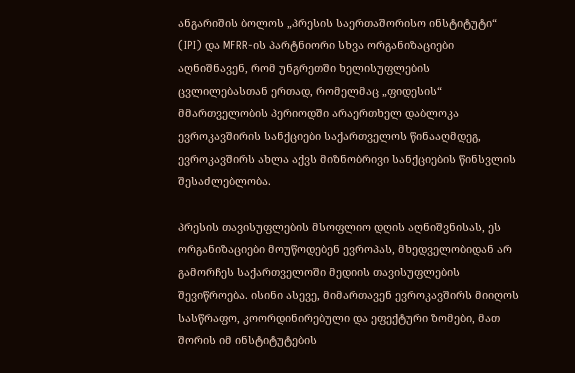ანგარიშის ბოლოს „პრესის საერთაშორისო ინსტიტუტი“ (IPI) და MFRR-ის პარტნიორი სხვა ორგანიზაციები აღნიშნავენ, რომ უნგრეთში ხელისუფლების ცვლილებასთან ერთად, რომელმაც „ფიდესის“ მმართველობის პერიოდში არაერთხელ დაბლოკა ევროკავშირის სანქციები საქართველოს წინააღმდეგ, ევროკავშირს ახლა აქვს მიზნობრივი სანქციების წინსვლის შესაძლებლობა.

პრესის თავისუფლების მსოფლიო დღის აღნიშვნისას, ეს ორგანიზაციები მოუწოდებენ ევროპას, მხედველობიდან არ გამორჩეს საქართველოში მედიის თავისუფლების შევიწროება. ისინი ასევე, მიმართავენ ევროკავშირს მიიღოს სასწრაფო, კოორდინირებული და ეფექტური ზომები, მათ შორის იმ ინსტიტუტების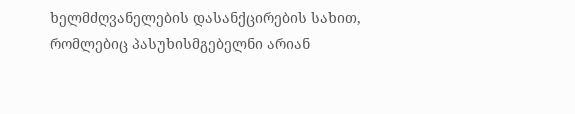ხელმძღვანელების დასანქცირების სახით, რომლებიც პასუხისმგებელნი არიან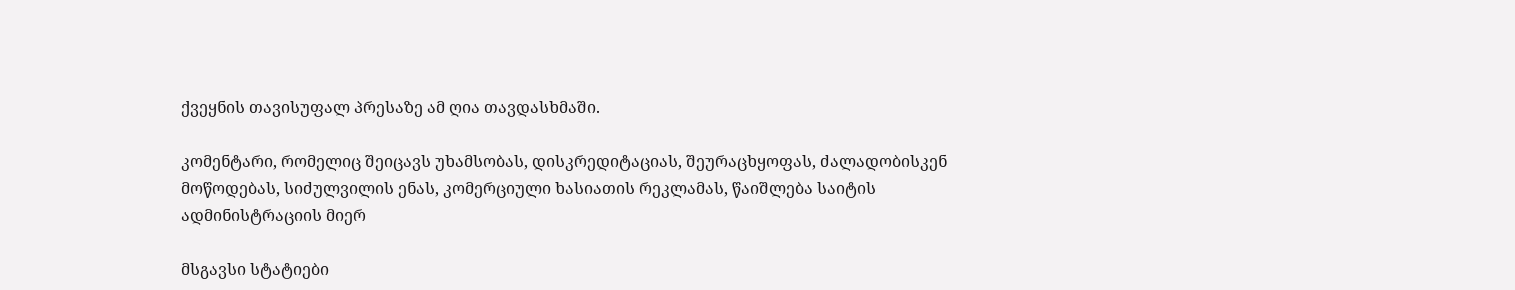ქვეყნის თავისუფალ პრესაზე ამ ღია თავდასხმაში.

კომენტარი, რომელიც შეიცავს უხამსობას, დისკრედიტაციას, შეურაცხყოფას, ძალადობისკენ მოწოდებას, სიძულვილის ენას, კომერციული ხასიათის რეკლამას, წაიშლება საიტის ადმინისტრაციის მიერ

მსგავსი სტატიები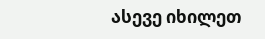ასევე იხილეთ